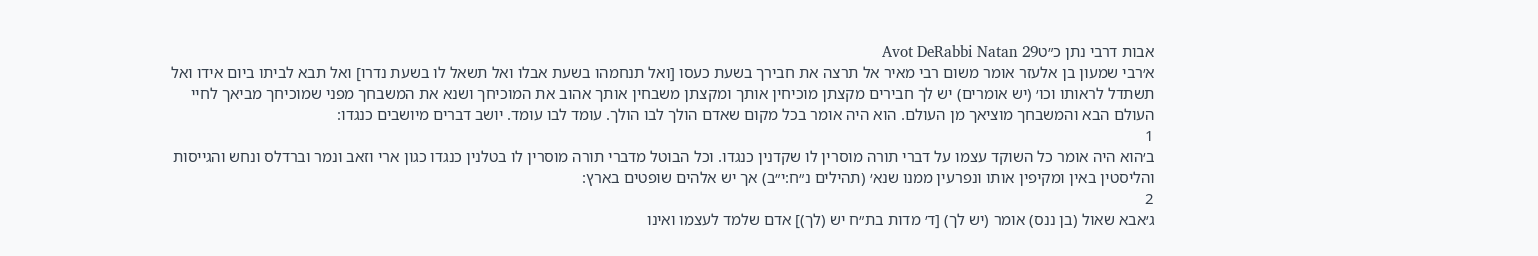אבות דרבי נתן כ״טAvot DeRabbi Natan 29
א׳רבי שמעון בן אלעזר אומר משום רבי מאיר אל תרצה את חבירך בשעת כעסו [ואל תנחמהו בשעת אבלו ואל תשאל לו בשעת נדרו] ואל תבא לביתו ביום אידו ואל תשתדל לראותו וכו׳ (יש אומרים) יש לך חבירים מקצתן מוכיחין אותך ומקצתן משבחין אותך אהוב את המוכיחך ושנא את המשבחך מפני שמוכיחך מביאך לחיי העולם הבא והמשבחך מוציאך מן העולם. הוא היה אומר בכל מקום שאדם הולך לבו הולך. עומד לבו עומד. יושב דברים מיושבים כנגדו:
1
ב׳הוא היה אומר כל השוקד עצמו על דברי תורה מוסרין לו שקדנין כנגדו. וכל הבוטל מדברי תורה מוסרין לו בטלנין כנגדו כגון ארי וזאב ונמר וברדלס ונחש והגייסות והליסטין באין ומקיפין אותו ונפרעין ממנו שנא׳ (תהילים נ״ח:י״ב) אך יש אלהים שופטים בארץ:
2
ג׳אבא שאול (בן ננס) אומר (יש לך) [ד׳ מדות בת״ח יש (לך)] אדם שלמד לעצמו ואינו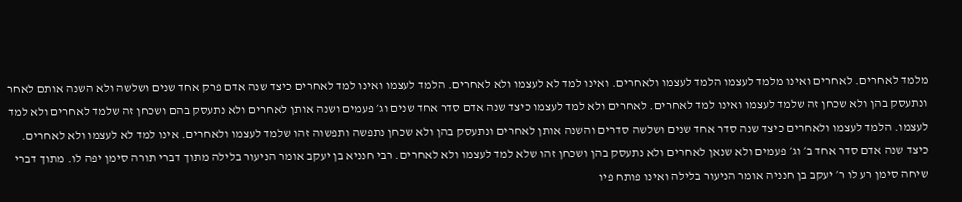מלמד לאחרים. לאחרים ואינו מלמד לעצמו הלמד לעצמו ולאחרים. ואינו למד לא לעצמו ולא לאחרים. הלמד לעצמו ואינו למד לאחרים כיצד שנה אדם פרק אחד שנים ושלשה ולא השנה אותם לאחר ונתעסק בהן ולא שכחן זה שלמד לעצמו ואינו למד לאחרים. לאחרים ולא למד לעצמו כיצד שנה אדם סדר אחד שנים וג׳ פעמים ושנה אותן לאחרים ולא נתעסק בהם ושכחן זה שלמד לאחרים ולא למד לעצמו. הלמד לעצמו ולאחרים כיצד שנה סדר אחד שנים ושלשה סדרים והשנה אותן לאחרים ונתעסק בהן ולא שכחן נתפשה ותפשוה זהו שלמד לעצמו ולאחרים. אינו למד לא לעצמו ולא לאחרים. כיצד שנה אדם סדר אחד ב׳ וג׳ פעמים ולא שנאן לאחרים ולא נתעסק בהן ושכחן זהו שלא למד לעצמו ולא לאחרים. רבי חנניא בן יעקב אומר הניעור בלילה מתוך דברי תורה סימן יפה לו. מתוך דברי שיחה סימן רע לו ר׳ יעקב בן חנניה אומר הניעור בלילה ואינו פותח פיו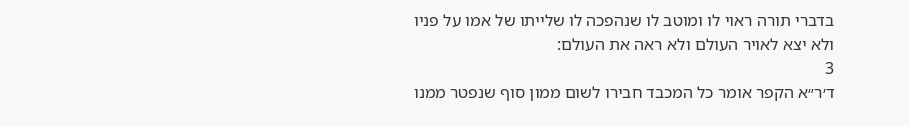בדברי תורה ראוי לו ומוטב לו שנהפכה לו שלייתו של אמו על פניו ולא יצא לאויר העולם ולא ראה את העולם:
3
ד׳ר״א הקפר אומר כל המכבד חבירו לשום ממון סוף שנפטר ממנו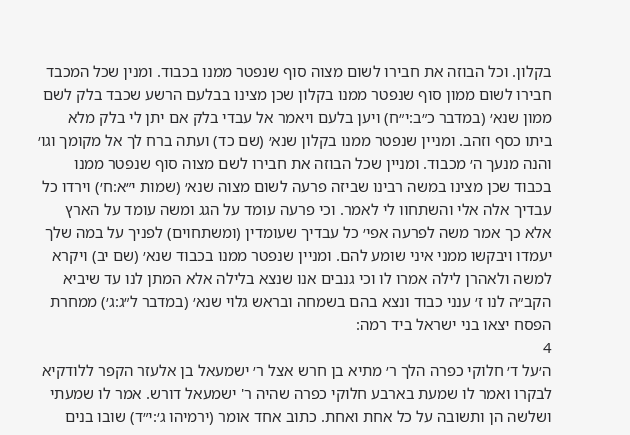בקלון. וכל הבוזה את חבירו לשום מצוה סוף שנפטר ממנו בכבוד. ומנין שכל המכבד חבירו לשום ממון סוף שנפטר ממנו בקלון שכן מצינו בבלעם הרשע שכבד בלק לשם ממון שנא׳ (במדבר כ״ב:י״ח) ויען בלעם ויאמר אל עבדי בלק אם יתן לי בלק מלא ביתו כסף וזהב. ומניין שנפטר ממנו בקלון שנא׳ (שם כד) ועתה ברח לך אל מקומך וגו׳ והנה מנעך ה׳ מכבוד. ומניין שכל הבוזה את חבירו לשם מצוה סוף שנפטר ממנו בכבוד שכן מצינו במשה רבינו שביזה פרעה לשום מצוה שנא׳ (שמות י״א:ח׳) וירדו כל עבדיך אלה אלי והשתחוו לי לאמר. וכי פרעה עומד על הגג ומשה עומד על הארץ אלא כך אמר משה לפרעה אפי׳ כל עבדיך שעומדין (ומשתחוים) לפניך על במה שלך יעמדו ויבקשו ממני איני שומע להם. ומניין שנפטר ממנו בכבוד שנא׳ (שם יב) ויקרא למשה ולאהרן לילה אמרו לו וכי גנבים אנו שנצא בלילה אלא המתן לנו עד שיביא הקב״ה לנו ז׳ ענני כבוד ונצא בהם בשמחה ובראש גלוי שנא׳ (במדבר ל״ג:ג׳) ממחרת הפסח יצאו בני ישראל ביד רמה:
4
ה׳על ד׳ חלוקי כפרה הלך ר׳ מתיא בן חרש אצל ר׳ ישמעאל בן אלעזר הקפר ללודקיא לבקרו ואמר לו שמעת בארבע חלוקי כפרה שהיה ר' ישמעאל דורש. אמר לו שמעתי ושלשה הן ותשובה על כל אחת ואחת. כתוב אחד אומר (ירמיהו ג׳:י״ד) שובו בנים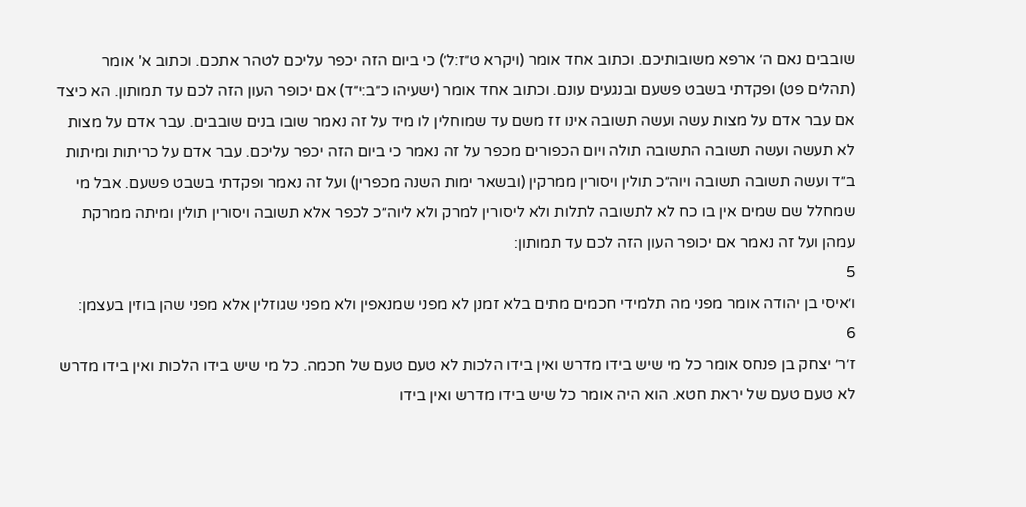שובבים נאם ה׳ ארפא משובותיכם. וכתוב אחד אומר (ויקרא ט״ז:ל׳) כי ביום הזה יכפר עליכם לטהר אתכם. וכתוב א' אומר (תהלים פט) ופקדתי בשבט פשעם ובנגעים עונם. וכתוב אחד אומר (ישעיהו כ״ב:י״ד) אם יכופר העון הזה לכם עד תמותון. הא כיצד אם עבר אדם על מצות עשה ועשה תשובה אינו זז משם עד שמוחלין לו מיד על זה נאמר שובו בנים שובבים. עבר אדם על מצות לא תעשה ועשה תשובה התשובה תולה ויום הכפורים מכפר על זה נאמר כי ביום הזה יכפר עליכם. עבר אדם על כריתות ומיתות ב״ד ועשה תשובה תשובה ויוה״כ תולין ויסורין ממרקין (ובשאר ימות השנה מכפרין) ועל זה נאמר ופקדתי בשבט פשעם. אבל מי שמחלל שם שמים אין בו כח לא לתשובה לתלות ולא ליסורין למרק ולא ליוה״כ לכפר אלא תשובה ויסורין תולין ומיתה ממרקת עמהן ועל זה נאמר אם יכופר העון הזה לכם עד תמותון:
5
ו׳איסי בן יהודה אומר מפני מה תלמידי חכמים מתים בלא זמנן לא מפני שמנאפין ולא מפני שגוזלין אלא מפני שהן בוזין בעצמן:
6
ז׳ר׳ יצחק בן פנחס אומר כל מי שיש בידו מדרש ואין בידו הלכות לא טעם טעם של חכמה. כל מי שיש בידו הלכות ואין בידו מדרש לא טעם טעם של יראת חטא. הוא היה אומר כל שיש בידו מדרש ואין בידו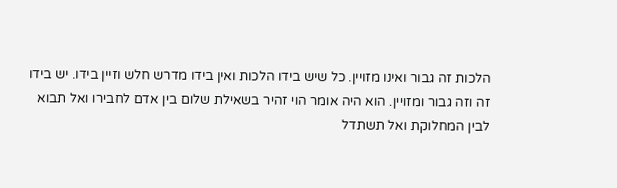הלכות זה גבור ואינו מזויין. כל שיש בידו הלכות ואין בידו מדרש חלש וזיין בידו. יש בידו זה וזה גבור ומזויין. הוא היה אומר הוי זהיר בשאילת שלום בין אדם לחבירו ואל תבוא לבין המחלוקת ואל תשתדל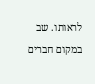לראותו. שב במקום חברים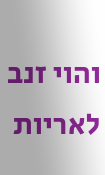והוי זנב לאריות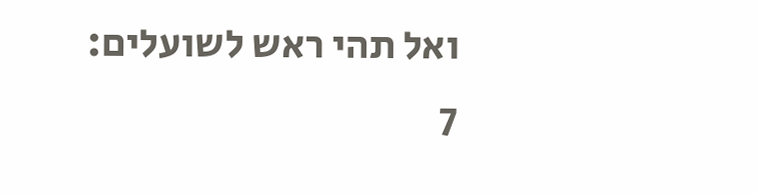ואל תהי ראש לשועלים:
7